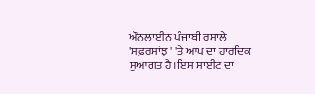ਔਨਲਾਈਨ ਪੰਜਾਬੀ ਰਸਾਲੇ 'ਸਫ਼ਰਸਾਂਝ ' 'ਤੇ ਆਪ ਦਾ ਹਾਰਦਿਕ ਸੁਆਗਤ ਹੈ।ਇਸ ਸਾਈਟ ਦਾ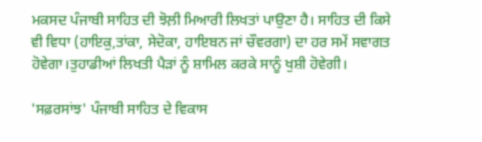ਮਕਸਦ ਪੰਜਾਬੀ ਸਾਹਿਤ ਦੀ ਝੋਲ਼ੀ ਮਿਆਰੀ ਲਿਖਤਾਂ ਪਾਉਣਾ ਹੈ। ਸਾਹਿਤ ਦੀ ਕਿਸੇ ਵੀ ਵਿਧਾ (ਹਾਇਕੁ,ਤਾਂਕਾ, ਸੇਦੋਕਾ, ਹਾਇਬਨ ਜਾਂ ਚੌਵਰਗਾ) ਦਾ ਹਰ ਸਮੇਂ ਸਵਾਗਤ ਹੋਵੇਗਾ।ਤੁਹਾਡੀਆਂ ਲਿਖਤੀ ਪੈੜਾਂ ਨੂੰ ਸ਼ਾਮਿਲ ਕਰਕੇ ਸਾਨੂੰ ਖੁਸ਼ੀ ਹੋਵੇਗੀ।

'ਸਫ਼ਰਸਾਂਝ' ਪੰਜਾਬੀ ਸਾਹਿਤ ਦੇ ਵਿਕਾਸ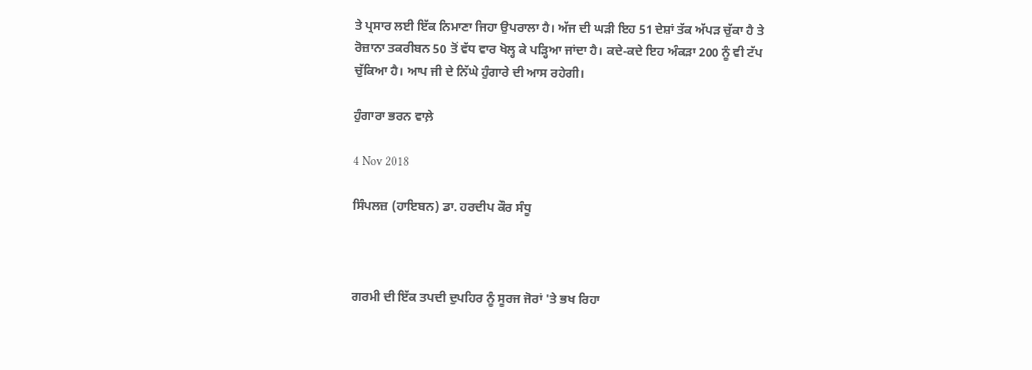ਤੇ ਪ੍ਰਸਾਰ ਲਈ ਇੱਕ ਨਿਮਾਣਾ ਜਿਹਾ ਉਪਰਾਲਾ ਹੈ। ਅੱਜ ਦੀ ਘੜੀ ਇਹ 51 ਦੇਸ਼ਾਂ ਤੱਕ ਅੱਪੜ ਚੁੱਕਾ ਹੈ ਤੇ ਰੋਜ਼ਾਨਾ ਤਕਰੀਬਨ 50 ਤੋਂ ਵੱਧ ਵਾਰ ਖੋਲ੍ਹ ਕੇ ਪੜ੍ਹਿਆ ਜਾਂਦਾ ਹੈ। ਕਦੇ-ਕਦੇ ਇਹ ਅੰਕੜਾ 200 ਨੂੰ ਵੀ ਟੱਪ ਚੁੱਕਿਆ ਹੈ। ਆਪ ਜੀ ਦੇ ਨਿੱਘੇ ਹੁੰਗਾਰੇ ਦੀ ਆਸ ਰਹੇਗੀ।

ਹੁੰਗਾਰਾ ਭਰਨ ਵਾਲ਼ੇ

4 Nov 2018

ਸਿੰਪਲਜ਼ (ਹਾਇਬਨ) ਡਾ. ਹਰਦੀਪ ਕੌਰ ਸੰਧੂ



ਗਰਮੀ ਦੀ ਇੱਕ ਤਪਦੀ ਦੁਪਹਿਰ ਨੂੰ ਸੂਰਜ ਜੋਰਾਂ 'ਤੇ ਭਖ ਰਿਹਾ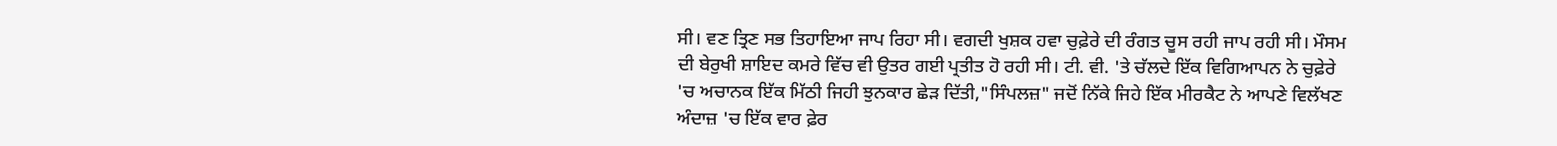ਸੀ। ਵਣ ਤ੍ਰਿਣ ਸਭ ਤਿਹਾਇਆ ਜਾਪ ਰਿਹਾ ਸੀ। ਵਗਦੀ ਖੁਸ਼ਕ ਹਵਾ ਚੁਫ਼ੇਰੇ ਦੀ ਰੰਗਤ ਚੂਸ ਰਹੀ ਜਾਪ ਰਹੀ ਸੀ। ਮੌਸਮ ਦੀ ਬੇਰੁਖੀ ਸ਼ਾਇਦ ਕਮਰੇ ਵਿੱਚ ਵੀ ਉਤਰ ਗਈ ਪ੍ਰਤੀਤ ਹੋ ਰਹੀ ਸੀ। ਟੀ. ਵੀ. 'ਤੇ ਚੱਲਦੇ ਇੱਕ ਵਿਗਿਆਪਨ ਨੇ ਚੁਫ਼ੇਰੇ 'ਚ ਅਚਾਨਕ ਇੱਕ ਮਿੱਠੀ ਜਿਹੀ ਝੁਨਕਾਰ ਛੇੜ ਦਿੱਤੀ,"ਸਿੰਪਲਜ਼" ਜਦੋਂ ਨਿੱਕੇ ਜਿਹੇ ਇੱਕ ਮੀਰਕੈਟ ਨੇ ਆਪਣੇ ਵਿਲੱਖਣ ਅੰਦਾਜ਼ 'ਚ ਇੱਕ ਵਾਰ ਫ਼ੇਰ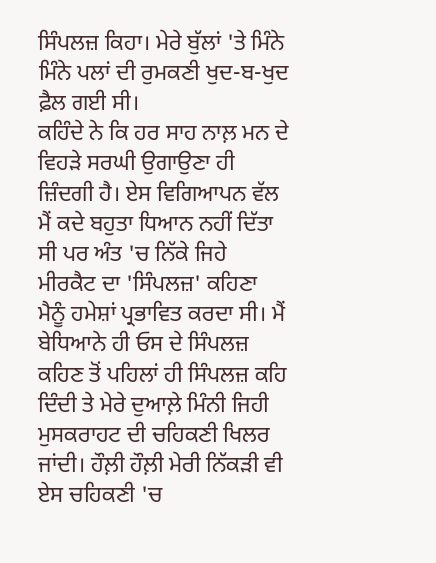ਸਿੰਪਲਜ਼ ਕਿਹਾ। ਮੇਰੇ ਬੁੱਲਾਂ 'ਤੇ ਮਿੰਨੇ ਮਿੰਨੇ ਪਲਾਂ ਦੀ ਰੁਮਕਣੀ ਖੁਦ-ਬ-ਖੁਦ ਫ਼ੈਲ ਗਈ ਸੀ।
ਕਹਿੰਦੇ ਨੇ ਕਿ ਹਰ ਸਾਹ ਨਾਲ਼ ਮਨ ਦੇ ਵਿਹੜੇ ਸਰਘੀ ਉਗਾਉਣਾ ਹੀ ਜ਼ਿੰਦਗੀ ਹੈ। ਏਸ ਵਿਗਿਆਪਨ ਵੱਲ ਮੈਂ ਕਦੇ ਬਹੁਤਾ ਧਿਆਨ ਨਹੀਂ ਦਿੱਤਾ ਸੀ ਪਰ ਅੰਤ 'ਚ ਨਿੱਕੇ ਜਿਹੇ ਮੀਰਕੈਟ ਦਾ 'ਸਿੰਪਲਜ਼' ਕਹਿਣਾ ਮੈਨੂੰ ਹਮੇਸ਼ਾਂ ਪ੍ਰਭਾਵਿਤ ਕਰਦਾ ਸੀ। ਮੈਂ ਬੇਧਿਆਨੇ ਹੀ ਓਸ ਦੇ ਸਿੰਪਲਜ਼ ਕਹਿਣ ਤੋਂ ਪਹਿਲਾਂ ਹੀ ਸਿੰਪਲਜ਼ ਕਹਿ ਦਿੰਦੀ ਤੇ ਮੇਰੇ ਦੁਆਲ਼ੇ ਮਿੰਨੀ ਜਿਹੀ ਮੁਸਕਰਾਹਟ ਦੀ ਚਹਿਕਣੀ ਖਿਲਰ ਜਾਂਦੀ। ਹੌਲ਼ੀ ਹੌਲ਼ੀ ਮੇਰੀ ਨਿੱਕੜੀ ਵੀ ਏਸ ਚਹਿਕਣੀ 'ਚ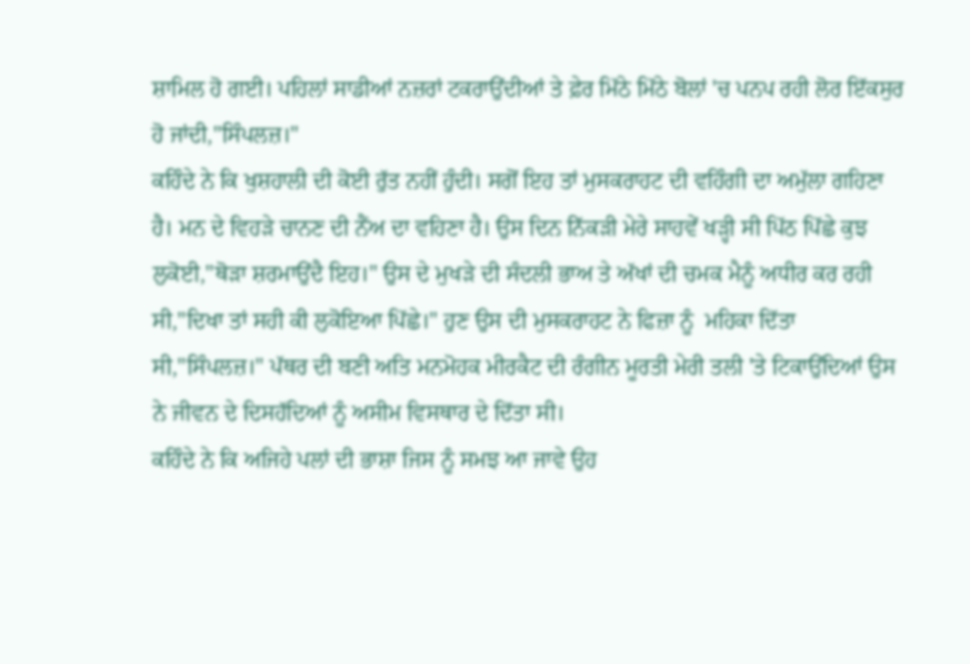ਸ਼ਾਮਿਲ ਹੋ ਗਈ। ਪਹਿਲਾਂ ਸਾਡੀਆਂ ਨਜ਼ਰਾਂ ਟਕਰਾਉਂਦੀਆਂ ਤੇ ਫ਼ੇਰ ਮਿੱਠੇ ਮਿੱਠੇ ਬੋਲਾਂ 'ਚ ਪਨਪ ਰਹੀ ਲੋਰ ਇੱਕਸੁਰ ਹੋ ਜਾਂਦੀ,"ਸਿੰਪਲਜ਼।"
ਕਹਿੰਦੇ ਨੇ ਕਿ ਖੁਸ਼ਹਾਲੀ ਦੀ ਕੋਈ ਰੁੱਤ ਨਹੀਂ ਹੁੰਦੀ। ਸਗੋਂ ਇਹ ਤਾਂ ਮੁਸਕਰਾਹਟ ਦੀ ਵਹਿੰਗੀ ਦਾ ਅਮੁੱਲਾ ਗਹਿਣਾ ਹੈ। ਮਨ ਦੇ ਵਿਹੜੇ ਚਾਨਣ ਦੀ ਨੈਂਅ ਦਾ ਵਹਿਣਾ ਹੈ। ਉਸ ਦਿਨ ਨਿੱਕੜੀ ਮੇਰੇ ਸਾਹਵੇਂ ਖੜ੍ਹੀ ਸੀ ਪਿੱਠ ਪਿੱਛੇ ਕੁਝ ਲੁਕੋਈ,"ਥੋੜਾ ਸ਼ਰਮਾਉਂਦੈ ਇਹ।" ਉਸ ਦੇ ਮੁਖੜੇ ਦੀ ਸੰਦਲੀ ਭਾਅ ਤੇ ਅੱਖਾਂ ਦੀ ਚਮਕ ਮੈਨੂੰ ਅਧੀਰ ਕਰ ਰਹੀ ਸੀ,"ਦਿਖਾ ਤਾਂ ਸਹੀ ਕੀ ਲੁਕੋਇਆ ਪਿੱਛੇ।" ਹੁਣ ਉਸ ਦੀ ਮੁਸਕਰਾਹਟ ਨੇ ਫਿਜ਼ਾ ਨੂੰ  ਮਹਿਕਾ ਦਿੱਤਾ ਸੀ,"ਸਿੰਪਲਜ਼।" ਪੱਥਰ ਦੀ ਬਣੀ ਅਤਿ ਮਨਮੋਹਕ ਮੀਰਕੈਟ ਦੀ ਰੰਗੀਨ ਮੂਰਤੀ ਮੇਰੀ ਤਲੀ 'ਤੇ ਟਿਕਾਉਂਦਿਆਂ ਉਸ ਨੇ ਜੀਵਨ ਦੇ ਦਿਸਹੱਦਿਆਂ ਨੂੰ ਅਸੀਮ ਵਿਸਥਾਰ ਦੇ ਦਿੱਤਾ ਸੀ।
ਕਹਿੰਦੇ ਨੇ ਕਿ ਅਜਿਹੇ ਪਲਾਂ ਦੀ ਭਾਸ਼ਾ ਜਿਸ ਨੂੰ ਸਮਝ ਆ ਜਾਵੇ ਉਹ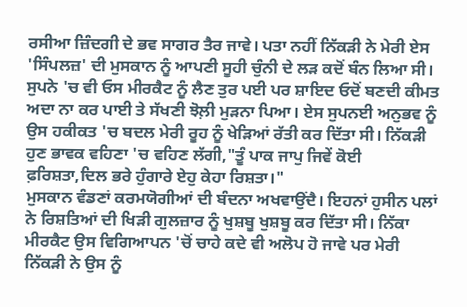ਰਸੀਆ ਜ਼ਿੰਦਗੀ ਦੇ ਭਵ ਸਾਗਰ ਤੈਰ ਜਾਵੇ। ਪਤਾ ਨਹੀਂ ਨਿੱਕੜੀ ਨੇ ਮੇਰੀ ਏਸ 'ਸਿੰਪਲਜ਼' ਦੀ ਮੁਸਕਾਨ ਨੂੰ ਆਪਣੀ ਸੂਹੀ ਚੁੰਨੀ ਦੇ ਲੜ ਕਦੋਂ ਬੰਨ ਲਿਆ ਸੀ। ਸੁਪਨੇ 'ਚ ਵੀ ਓਸ ਮੀਰਕੈਟ ਨੂੰ ਲੈਣ ਤੁਰ ਪਈ ਪਰ ਸ਼ਾਇਦ ਓਦੋਂ ਬਣਦੀ ਕੀਮਤ ਅਦਾ ਨਾ ਕਰ ਪਾਈ ਤੇ ਸੱਖਣੀ ਝੋਲ਼ੀ ਮੁੜਨਾ ਪਿਆ। ਏਸ ਸੁਪਨਈ ਅਨੁਭਵ ਨੂੰ ਉਸ ਹਕੀਕਤ 'ਚ ਬਦਲ ਮੇਰੀ ਰੂਹ ਨੂੰ ਖੇੜਿਆਂ ਰੱਤੀ ਕਰ ਦਿੱਤਾ ਸੀ। ਨਿੱਕੜੀ ਹੁਣ ਭਾਵਕ ਵਹਿਣਾ 'ਚ ਵਹਿਣ ਲੱਗੀ,"ਤੂੰ ਪਾਕ ਜਾਪੁ ਜਿਵੇਂ ਕੋਈ ਫ਼ਰਿਸ਼ਤਾ,ਦਿਲ ਭਰੇ ਹੁੰਗਾਰੇ ਏਹੁ ਕੇਹਾ ਰਿਸ਼ਤਾ।"
ਮੁਸਕਾਨ ਵੰਡਣਾਂ ਕਰਮਯੋਗੀਆਂ ਦੀ ਬੰਦਨਾ ਅਖਵਾਉਂਦੈ। ਇਹਨਾਂ ਹੁਸੀਨ ਪਲਾਂ ਨੇ ਰਿਸ਼ਤਿਆਂ ਦੀ ਖਿੜੀ ਗੁਲਜ਼ਾਰ ਨੂੰ ਖੁਸ਼ਬੂ ਖੁਸ਼ਬੂ ਕਰ ਦਿੱਤਾ ਸੀ। ਨਿੱਕਾ ਮੀਰਕੈਟ ਉਸ ਵਿਗਿਆਪਨ 'ਚੋਂ ਚਾਹੇ ਕਦੇ ਵੀ ਅਲੋਪ ਹੋ ਜਾਵੇ ਪਰ ਮੇਰੀ ਨਿੱਕੜੀ ਨੇ ਉਸ ਨੂੰ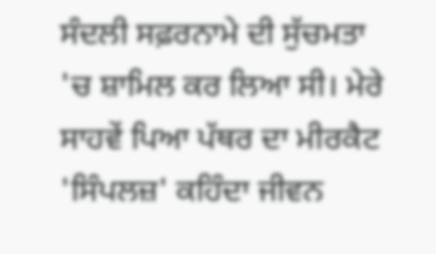ਸੰਦਲੀ ਸਫ਼ਰਨਾਮੇ ਦੀ ਸੁੱਚਮਤਾ 'ਚ ਸ਼ਾਮਿਲ ਕਰ ਲਿਆ ਸੀ। ਮੇਰੇ ਸਾਹਵੇਂ ਪਿਆ ਪੱਥਰ ਦਾ ਮੀਰਕੈਟ 'ਸਿੰਪਲਜ਼' ਕਹਿੰਦਾ ਜੀਵਨ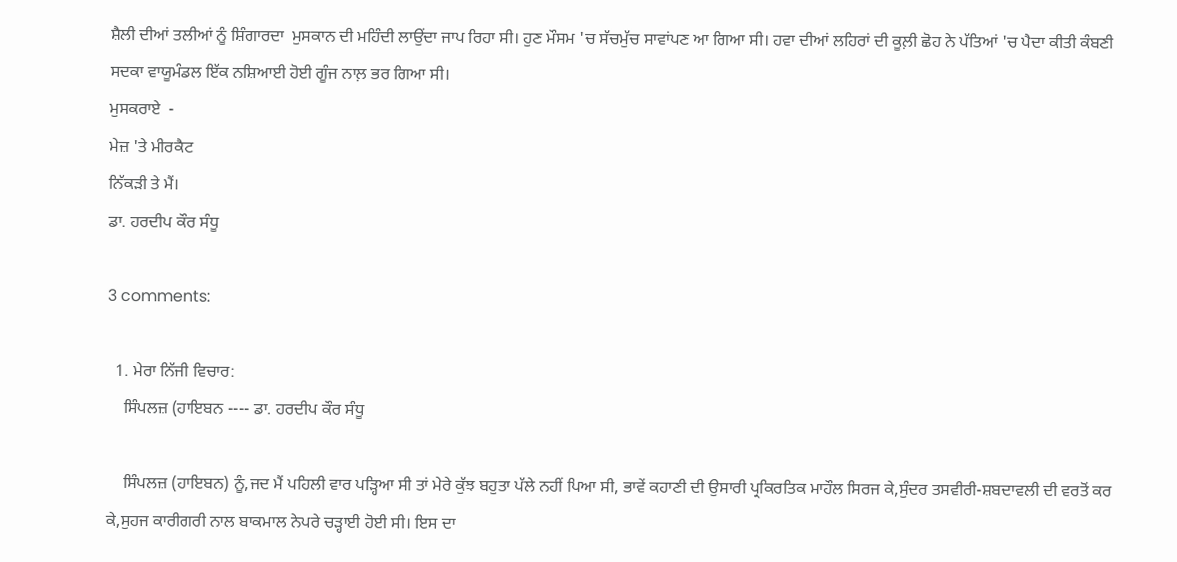ਸ਼ੈਲੀ ਦੀਆਂ ਤਲੀਆਂ ਨੂੰ ਸ਼ਿੰਗਾਰਦਾ  ਮੁਸਕਾਨ ਦੀ ਮਹਿੰਦੀ ਲਾਉਂਦਾ ਜਾਪ ਰਿਹਾ ਸੀ। ਹੁਣ ਮੌਸਮ 'ਚ ਸੱਚਮੁੱਚ ਸਾਵਾਂਪਣ ਆ ਗਿਆ ਸੀ। ਹਵਾ ਦੀਆਂ ਲਹਿਰਾਂ ਦੀ ਕੂਲ਼ੀ ਛੋਹ ਨੇ ਪੱਤਿਆਂ 'ਚ ਪੈਦਾ ਕੀਤੀ ਕੰਬਣੀ ਸਦਕਾ ਵਾਯੂਮੰਡਲ ਇੱਕ ਨਸ਼ਿਆਈ ਹੋਈ ਗੂੰਜ ਨਾਲ਼ ਭਰ ਗਿਆ ਸੀ।
ਮੁਸਕਰਾਏ  -
ਮੇਜ਼ 'ਤੇ ਮੀਰਕੈਟ
ਨਿੱਕੜੀ ਤੇ ਮੈਂ।
ਡਾ. ਹਰਦੀਪ ਕੌਰ ਸੰਧੂ

3 comments:

  1. ਮੇਰਾ ਨਿੱਜੀ ਵਿਚਾਰ:
    ਸਿੰਪਲਜ਼ (ਹਾਇਬਨ ---- ਡਾ. ਹਰਦੀਪ ਕੌਰ ਸੰਧੂ

    ਸਿੰਪਲਜ਼ (ਹਾਇਬਨ) ਨੂੰ,ਜਦ ਮੈਂ ਪਹਿਲੀ ਵਾਰ ਪੜ੍ਹਿਆ ਸੀ ਤਾਂ ਮੇਰੇ ਕੁੱਝ ਬਹੁਤਾ ਪੱਲੇ ਨਹੀਂ ਪਿਆ ਸੀ, ਭਾਵੇਂ ਕਹਾਣੀ ਦੀ ਉਸਾਰੀ ਪ੍ਰਕਿਰਤਿਕ ਮਾਹੌਲ ਸਿਰਜ ਕੇ,ਸੁੰਦਰ ਤਸਵੀਰੀ-ਸ਼ਬਦਾਵਲੀ ਦੀ ਵਰਤੋਂ ਕਰ ਕੇ,ਸੁਹਜ ਕਾਰੀਗਰੀ ਨਾਲ ਬਾਕਮਾਲ ਨੇਪਰੇ ਚੜ੍ਹਾਈ ਹੋਈ ਸੀ। ਇਸ ਦਾ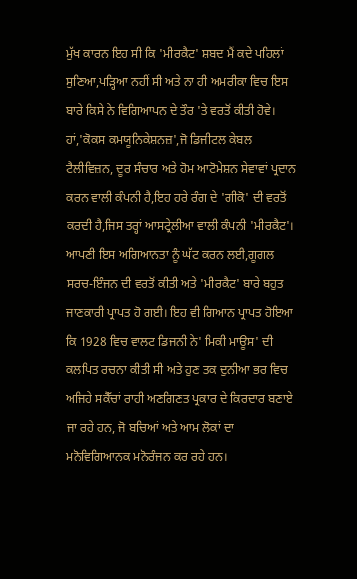ਮੁੱਖ ਕਾਰਨ ਇਹ ਸੀ ਕਿ 'ਮੀਰਕੈਟ' ਸ਼ਬਦ ਮੈਂ ਕਦੇ ਪਹਿਲਾਂ ਸੁਣਿਆ,ਪੜ੍ਹਿਆ ਨਹੀਂ ਸੀ ਅਤੇ ਨਾ ਹੀ ਅਮਰੀਕਾ ਵਿਚ ਇਸ ਬਾਰੇ ਕਿਸੇ ਨੇ ਵਿਗਿਆਪਨ ਦੇ ਤੌਰ 'ਤੇ ਵਰਤੋਂ ਕੀਤੀ ਹੋਵੇ। ਹਾਂ,'ਕੋਕਸ ਕਮਯੂਨਿਕੇਸ਼ਨਜ਼',ਜੋ ਡਿਜੀਟਲ ਕੇਬਲ ਟੈਲੀਵਿਜ਼ਨ, ਦੂਰ ਸੰਚਾਰ ਅਤੇ ਹੋਮ ਆਟੋਮੇਸ਼ਨ ਸੇਵਾਵਾਂ ਪ੍ਰਦਾਨ ਕਰਨ ਵਾਲੀ ਕੰਪਨੀ ਹੈ,ਇਹ ਹਰੇ ਰੰਗ ਦੇ 'ਗੀਕੋ' ਦੀ ਵਰਤੋਂ ਕਰਦੀ ਹੈ,ਜਿਸ ਤਰ੍ਹਾਂ ਆਸਟ੍ਰੇਲੀਆ ਵਾਲੀ ਕੰਪਨੀ 'ਮੀਰਕੈਟ'। ਆਪਣੀ ਇਸ ਅਗਿਆਨਤਾ ਨੂੰ ਘੱਟ ਕਰਨ ਲਈ,ਗੂਗਲ ਸਰਚ-ਇੰਜਨ ਦੀ ਵਰਤੋਂ ਕੀਤੀ ਅਤੇ 'ਮੀਰਕੈਟ' ਬਾਰੇ ਬਹੁਤ ਜਾਣਕਾਰੀ ਪ੍ਰਾਪਤ ਹੋ ਗਈ। ਇਹ ਵੀ ਗਿਆਨ ਪ੍ਰਾਪਤ ਹੋਇਆ ਕਿ 1928 ਵਿਚ ਵਾਲਟ ਡਿਜਨੀ ਨੇ' ਮਿਕੀ ਮਾਊਸ' ਦੀ ਕਲਪਿਤ ਰਚਨਾ ਕੀਤੀ ਸੀ ਅਤੇ ਹੁਣ ਤਕ ਦੁਨੀਆ ਭਰ ਵਿਚ ਅਜਿਹੇ ਸਕੈੱਚਾਂ ਰਾਹੀ ਅਣਗਿਣਤ ਪ੍ਰਕਾਰ ਦੇ ਕਿਰਦਾਰ ਬਣਾਏ ਜਾ ਰਹੇ ਹਨ, ਜੋ ਬਚਿਆਂ ਅਤੇ ਆਮ ਲੋਕਾਂ ਦਾ ਮਨੋਵਿਗਿਆਨਕ ਮਨੋਰੰਜਨ ਕਰ ਰਹੇ ਹਨ।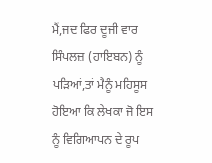ਮੈਂ,ਜਦ ਫਿਰ ਦੂਜੀ ਵਾਰ ਸਿੰਪਲਜ਼ (ਹਾਇਬਨ) ਨੂੰ ਪੜਿਆਂ,ਤਾਂ ਮੈਨੂੰ ਮਹਿਸੂਸ ਹੋਇਆ ਕਿ ਲੇਖਕਾ ਜੋ ਇਸ ਨੂੰ ਵਿਗਿਆਪਨ ਦੇ ਰੂਪ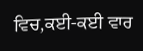ਵਿਚ,ਕਈ-ਕਈ ਵਾਰ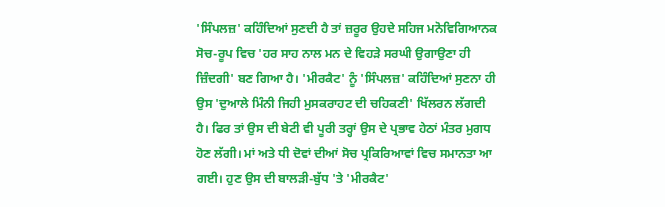'ਸਿੰਪਲਜ਼' ਕਹਿੰਦਿਆਂ ਸੁਣਦੀ ਹੈ ਤਾਂ ਜ਼ਰੂਰ ਉਹਦੇ ਸਹਿਜ ਮਨੋਵਿਗਿਆਨਕ ਸੋਚ-ਰੂਪ ਵਿਚ 'ਹਰ ਸਾਹ ਨਾਲ ਮਨ ਦੇ ਵਿਹੜੇ ਸਰਘੀ ਉਗਾਉਣਾ ਹੀ ਜ਼ਿੰਦਗੀ' ਬਣ ਗਿਆ ਹੈ। 'ਮੀਰਕੈਟ' ਨੂੰ 'ਸਿੰਪਲਜ਼' ਕਹਿੰਦਿਆਂ ਸੁਣਨਾ ਹੀ ਉਸ 'ਦੁਆਲੇ ਮਿੰਨੀ ਜਿਹੀ ਮੁਸਕਰਾਹਟ ਦੀ ਚਹਿਕਣੀ' ਖਿੱਲਰਨ ਲੱਗਦੀ ਹੈ। ਫਿਰ ਤਾਂ ਉਸ ਦੀ ਬੇਟੀ ਵੀ ਪੂਰੀ ਤਰ੍ਹਾਂ ਉਸ ਦੇ ਪ੍ਰਭਾਵ ਹੇਠਾਂ ਮੰਤਰ ਮੁਗਧ ਹੋਣ ਲੱਗੀ। ਮਾਂ ਅਤੇ ਧੀ ਦੋਵਾਂ ਦੀਆਂ ਸੋਚ ਪ੍ਰਕਿਰਿਆਵਾਂ ਵਿਚ ਸਮਾਨਤਾ ਆ ਗਈ। ਹੁਣ ਉਸ ਦੀ ਬਾਲੜੀ-ਬੁੱਧ 'ਤੇ 'ਮੀਰਕੈਟ'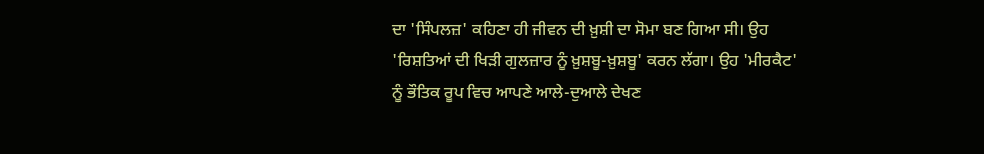ਦਾ 'ਸਿੰਪਲਜ਼' ਕਹਿਣਾ ਹੀ ਜੀਵਨ ਦੀ ਖ਼ੁਸ਼ੀ ਦਾ ਸੋਮਾ ਬਣ ਗਿਆ ਸੀ। ਉਹ 'ਰਿਸ਼ਤਿਆਂ ਦੀ ਖਿੜੀ ਗੁਲਜ਼ਾਰ ਨੂੰ ਖ਼ੁਸ਼ਬੂ-ਖ਼ੁਸ਼ਬੂ' ਕਰਨ ਲੱਗਾ। ਉਹ 'ਮੀਰਕੈਟ' ਨੂੰ ਭੌਤਿਕ ਰੂਪ ਵਿਚ ਆਪਣੇ ਆਲੇ-ਦੁਆਲੇ ਦੇਖਣ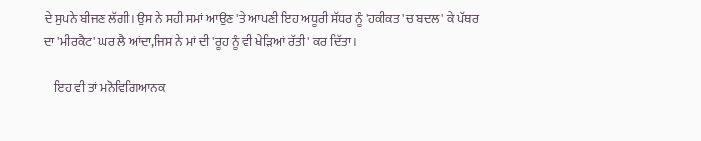ਦੇ ਸੁਪਨੇ ਬੀਜਣ ਲੱਗੀ। ਉਸ ਨੇ ਸਹੀ ਸਮਾਂ ਆਉਣ 'ਤੇ ਆਪਣੀ ਇਹ ਅਧੂਰੀ ਸੱਧਰ ਨੂੰ 'ਹਕੀਕਤ 'ਚ ਬਦਲ' ਕੇ ਪੱਥਰ ਦਾ 'ਮੀਰਕੈਟ' ਘਰ ਲੈ ਆਂਦਾ,ਜਿਸ ਨੇ ਮਾਂ ਦੀ 'ਰੂਹ ਨੂੰ ਵੀ ਖੇੜਿਆਂ ਰੱਤੀ' ਕਰ ਦਿੱਤਾ।

    ਇਹ ਵੀ ਤਾਂ ਮਨੋਵਿਗਿਆਨਕ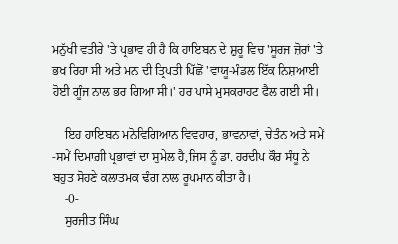ਮਨੁੱਖੀ ਵਤੀਰੇ 'ਤੇ ਪ੍ਰਭਾਵ ਹੀ ਹੈ ਕਿ ਹਾਇਬਨ ਦੇ ਸ਼ੁਰੂ ਵਿਚ 'ਸੂਰਜ ਜ਼ੋਰਾਂ 'ਤੇ ਭਖ ਰਿਹਾ ਸੀ ਅਤੇ ਮਨ ਦੀ ਤ੍ਰਿਪਤੀ ਪਿੱਛੋਂ 'ਵਾਯੂ-ਮੰਡਲ ਇੱਕ ਨਿਸ਼ਆਈ ਹੋਈ ਗੂੰਜ ਨਾਲ ਭਰ ਗਿਆ ਸੀ।' ਹਰ ਪਾਸੇ ਮੁਸਕਰਾਹਟ ਫੈਲ ਗਈ ਸੀ।

    ਇਹ ਹਾਇਬਨ ਮਨੋਵਿਗਿਆਨ ਵਿਵਹਾਰ, ਭਾਵਨਾਵਾਂ, ਚੇਤੰਨ ਅਤੇ ਸਮੇਂ -ਸਮੇਂ ਦਿਮਾਗ਼ੀ ਪ੍ਰਭਾਵਾਂ ਦਾ ਸੁਮੇਲ ਹੈ,ਜਿਸ ਨੂੰ ਡਾ. ਹਰਦੀਪ ਕੌਰ ਸੰਧੂ ਨੇ ਬਹੁਤ ਸੋਹਣੇ ਕਲਾਤਮਕ ਢੰਗ ਨਾਲ ਰੂਪਮਾਨ ਕੀਤਾ ਹੈ।
    -0-
    ਸੁਰਜੀਤ ਸਿੰਘ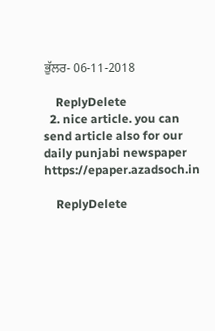ਭੁੱਲਰ- 06-11-2018

    ReplyDelete
  2. nice article. you can send article also for our daily punjabi newspaper https://epaper.azadsoch.in

    ReplyDelete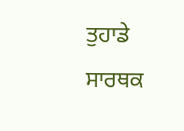ਤੁਹਾਡੇ ਸਾਰਥਕ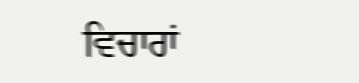ਵਿਚਾਰਾਂ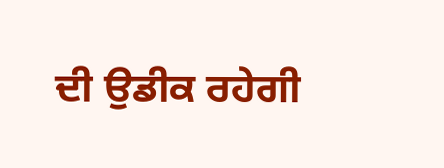ਦੀ ਉਡੀਕ ਰਹੇਗੀ